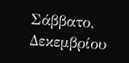Σάββατο, Δεκεμβρίου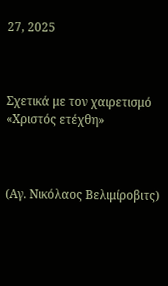27, 2025



Σχετικά με τον χαιρετισμό «Χριστός ετέχθη»



(Αγ. Νικόλαος Βελιμίροβιτς)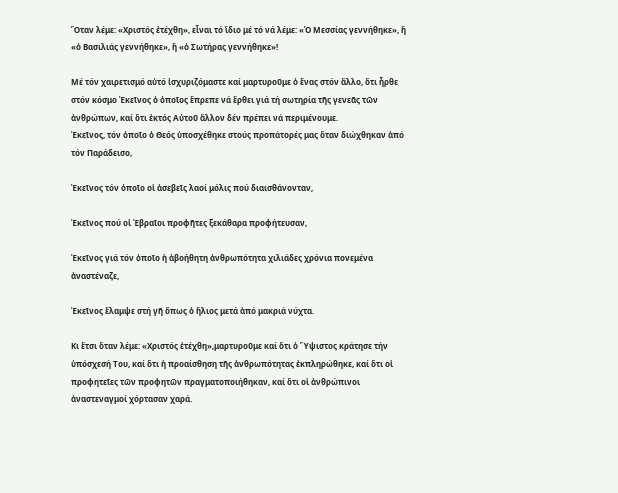Ὅταν λέμε: «Χριστός ἐτέχθη», εἶναι τό ἴδιο μέ τό νά λέμε: «Ὁ Μεσσίας γεννήθηκε», ἤ «ὁ Βασιλιάς γεννήθηκε», ἤ «ὁ Σωτήρας γεννήθηκε»!

Μέ τόν χαιρετισμό αὐτό ἰσχυριζόμαστε καί μαρτυροῦμε ὁ ἕνας στόν ἄλλο, ὅτι ἦρθε στόν κόσμο Ἐκεῖνος ὁ ὁποῖος ἔπρεπε νά ἔρθει γιά τή σωτηρία τῆς γενεᾶς τῶν ἀνθρώπων, καί ὅτι ἐκτός Αὐτοῦ ἄλλον δέν πρέπει νά περιμένουμε.
Ἐκεῖνος, τόν ὁποῖο ὁ Θεός ὑποσχέθηκε στούς προπάτορές μας ὅταν διώχθηκαν ἀπό τόν Παράδεισο,

Ἐκεῖνος τόν ὁποῖο οἱ ἀσεβεῖς λαοί μόλις πού διαισθάνονταν,

Ἐκεῖνος πού οἱ Ἑβραῖοι προφῆτες ξεκάθαρα προφήτευσαν,

Ἐκεῖνος γιά τόν ὁποῖο ἡ ἀβοήθητη ἀνθρωπότητα χιλιάδες χρόνια πονεμένα ἀναστέναζε,

Ἐκεῖνος ἔλαμψε στή γῆ ὅπως ὁ ἥλιος μετά ἀπό μακριά νύχτα.

Κι ἔτσι ὅταν λέμε: «Χριστός ἐτέχθη»,μαρτυροῦμε καί ὅτι ὁ Ὕψιστος κράτησε τήν ὑπόσχεσή Του, καί ὅτι ἡ προαίσθηση τῆς ἀνθρωπότητας ἐκπληρώθηκε, καί ὅτι οἱ προφητεῖες τῶν προφητῶν πραγματοποιήθηκαν, καί ὅτι οἱ ἀνθρώπινοι ἀναστεναγμοί χόρτασαν χαρά.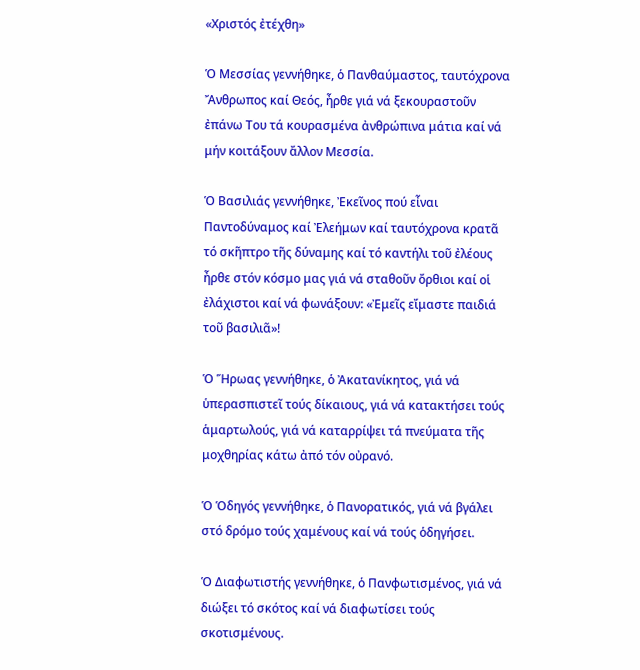«Χριστός ἐτέχθη»

Ὁ Μεσσίας γεννήθηκε, ὁ Πανθαύμαστος, ταυτόχρονα Ἄνθρωπος καί Θεός, ἦρθε γιά νά ξεκουραστοῦν ἐπάνω Του τά κουρασμένα ἀνθρώπινα μάτια καί νά μήν κοιτάξουν ἄλλον Μεσσία.

Ὁ Βασιλιάς γεννήθηκε, Ἐκεῖνος πού εἶναι Παντοδύναμος καί Ἐλεήμων καί ταυτόχρονα κρατᾶ τό σκῆπτρο τῆς δύναμης καί τό καντήλι τοῦ ἐλέους ἦρθε στόν κόσμο μας γιά νά σταθοῦν ὄρθιοι καί οἱ ἐλάχιστοι καί νά φωνάξουν: «Ἐμεῖς εἴμαστε παιδιά τοῦ βασιλιᾶ»!

Ὁ Ἥρωας γεννήθηκε, ὁ Ἀκατανίκητος, γιά νά ὑπερασπιστεῖ τούς δίκαιους, γιά νά κατακτήσει τούς ἁμαρτωλούς, γιά νά καταρρίψει τά πνεύματα τῆς μοχθηρίας κάτω ἀπό τόν οὐρανό.

Ὁ Ὁδηγός γεννήθηκε, ὁ Πανορατικός, γιά νά βγάλει στό δρόμο τούς χαμένους καί νά τούς ὁδηγήσει.

Ὁ Διαφωτιστής γεννήθηκε, ὁ Πανφωτισμένος, γιά νά διώξει τό σκότος καί νά διαφωτίσει τούς σκοτισμένους.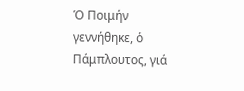Ὁ Ποιμήν γεννήθηκε, ὁ Πάμπλουτος, γιά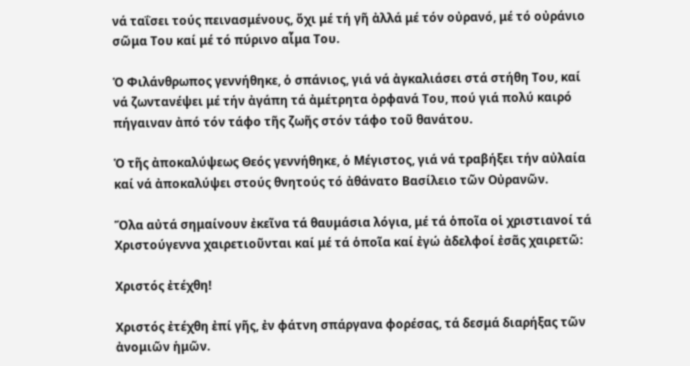νά ταΐσει τούς πεινασμένους, ὄχι μέ τή γῆ ἀλλά μέ τόν οὐρανό, μέ τό οὐράνιο σῶμα Του καί μέ τό πύρινο αἷμα Του.

Ὁ Φιλάνθρωπος γεννήθηκε, ὁ σπάνιος, γιά νά ἀγκαλιάσει στά στήθη Του, καί νά ζωντανέψει μέ τήν ἀγάπη τά ἀμέτρητα ὀρφανά Του, πού γιά πολύ καιρό πήγαιναν ἀπό τόν τάφο τῆς ζωῆς στόν τάφο τοῦ θανάτου.

Ὁ τῆς ἀποκαλύψεως Θεός γεννήθηκε, ὁ Μέγιστος, γιά νά τραβήξει τήν αὐλαία καί νά ἀποκαλύψει στούς θνητούς τό ἀθάνατο Βασίλειο τῶν Οὐρανῶν.

Ὅλα αὐτά σημαίνουν ἐκεῖνα τά θαυμάσια λόγια, μέ τά ὁποῖα οἱ χριστιανοί τά Χριστούγεννα χαιρετιοῦνται καί μέ τά ὁποῖα καί ἐγώ ἀδελφοί ἐσᾶς χαιρετῶ:

Χριστός ἐτέχθη!

Xριστός ἐτέχθη ἐπί γῆς, ἐν φάτνη σπάργανα φορέσας, τά δεσμά διαρήξας τῶν ἀνομιῶν ἡμῶν.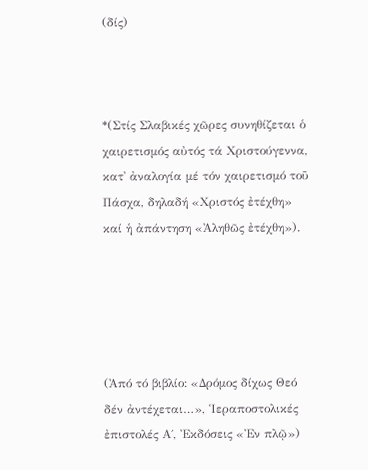(δίς)



*(Στίς Σλαβικές χῶρες συνηθίζεται ὁ χαιρετισμός αὐτός τά Χριστούγεννα, κατ᾿ ἀναλογία μέ τόν χαιρετισμό τοῦ Πάσχα, δηλαδή «Χριστός ἐτέχθη» καί ἡ ἀπάντηση «Ἀληθῶς ἐτέχθη»).





(Ἀπό τό βιβλίο: «Δρόμος δίχως Θεό δέν ἀντέχεται…», Ἱεραποστολικές ἐπιστολές Α΄, Ἐκδόσεις «Ἐν πλῷ»)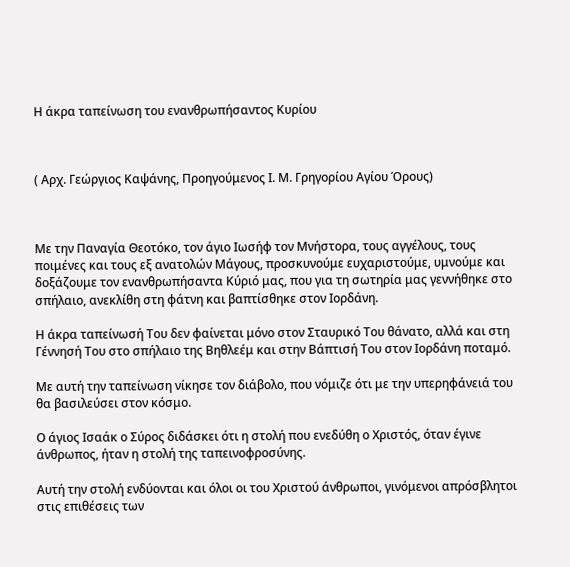Η άκρα ταπείνωση του ενανθρωπήσαντος Κυρίου



( Αρχ. Γεώργιος Καψάνης, Προηγούμενος Ι. Μ. Γρηγορίου Αγίου Όρους)



Με την Παναγία Θεοτόκο, τον άγιο Ιωσήφ τον Μνήστορα, τους αγγέλους, τους ποιμένες και τους εξ ανατολών Μάγους, προσκυνούμε ευχαριστούμε, υμνούμε και δοξάζουμε τον ενανθρωπήσαντα Κύριό μας, που για τη σωτηρία μας γεννήθηκε στο σπήλαιο, ανεκλίθη στη φάτνη και βαπτίσθηκε στον Ιορδάνη.

Η άκρα ταπείνωσή Του δεν φαίνεται μόνο στον Σταυρικό Του θάνατο, αλλά και στη Γέννησή Του στο σπήλαιο της Βηθλεέμ και στην Βάπτισή Του στον Ιορδάνη ποταμό.

Με αυτή την ταπείνωση νίκησε τον διάβολο, που νόμιζε ότι με την υπερηφάνειά του θα βασιλεύσει στον κόσμο.

Ο άγιος Ισαάκ ο Σύρος διδάσκει ότι η στολή που ενεδύθη ο Χριστός, όταν έγινε άνθρωπος, ήταν η στολή της ταπεινοφροσύνης.

Αυτή την στολή ενδύονται και όλοι οι του Χριστού άνθρωποι, γινόμενοι απρόσβλητοι στις επιθέσεις των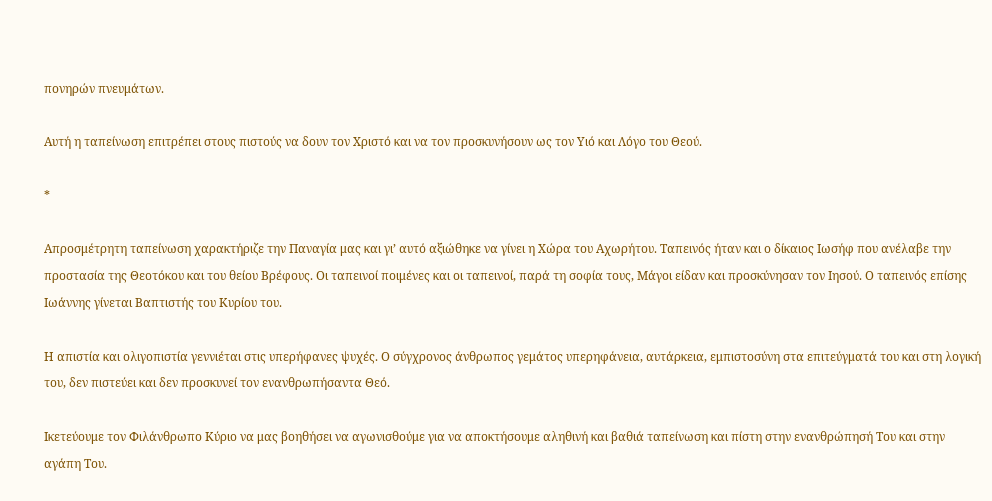πονηρών πνευμάτων.

Αυτή η ταπείνωση επιτρέπει στους πιστούς να δουν τον Χριστό και να τον προσκυνήσουν ως τον Υιό και Λόγο του Θεού.

*

Απροσμέτρητη ταπείνωση χαρακτήριζε την Παναγία μας και γι’ αυτό αξιώθηκε να γίνει η Χώρα του Αχωρήτου. Ταπεινός ήταν και ο δίκαιος Ιωσήφ που ανέλαβε την προστασία της Θεοτόκου και του θείου Βρέφους. Οι ταπεινοί ποιμένες και οι ταπεινοί, παρά τη σοφία τους, Μάγοι είδαν και προσκύνησαν τον Ιησού. Ο ταπεινός επίσης Ιωάννης γίνεται Βαπτιστής του Κυρίου του.

Η απιστία και ολιγοπιστία γεννιέται στις υπερήφανες ψυχές. Ο σύγχρονος άνθρωπος γεμάτος υπερηφάνεια, αυτάρκεια, εμπιστοσύνη στα επιτεύγματά του και στη λογική του, δεν πιστεύει και δεν προσκυνεί τον ενανθρωπήσαντα Θεό.

Ικετεύουμε τον Φιλάνθρωπο Κύριο να μας βοηθήσει να αγωνισθούμε για να αποκτήσουμε αληθινή και βαθιά ταπείνωση και πίστη στην ενανθρώπησή Του και στην αγάπη Του.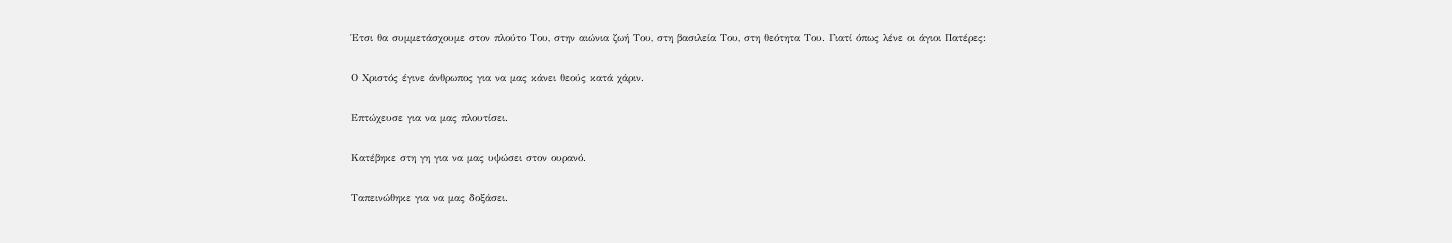Έτσι θα συμμετάσχουμε στον πλούτο Του, στην αιώνια ζωή Του, στη βασιλεία Του, στη θεότητα Του. Γιατί όπως λένε οι άγιοι Πατέρες:

Ο Χριστός έγινε άνθρωπος για να μας κάνει θεούς κατά χάριν.

Επτώχευσε για να μας πλουτίσει.

Κατέβηκε στη γη για να μας υψώσει στον ουρανό.

Ταπεινώθηκε για να μας δοξάσει.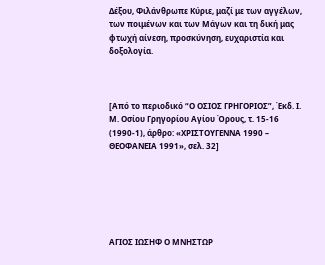Δέξου, Φιλάνθρωπε Κύριε, μαζί με των αγγέλων, των ποιμένων και των Μάγων και τη δική μας φτωχή αίνεση, προσκύνηση, ευχαριστία και δοξολογία.



[Από το περιοδικό “Ο ΟΣΙΟΣ ΓΡΗΓΟΡΙΟΣ”, Έκδ. Ι. Μ. Οσίου Γρηγορίου Αγίου Όρους, τ. 15-16 (1990-1), άρθρο: «ΧΡΙΣΤΟΥΓΕΝΝΑ 1990 – ΘΕΟΦΑΝΕΙΑ 1991», σελ. 32]






ΑΓΙΟΣ ΙΩΣΗΦ Ο ΜΝΗΣΤΩΡ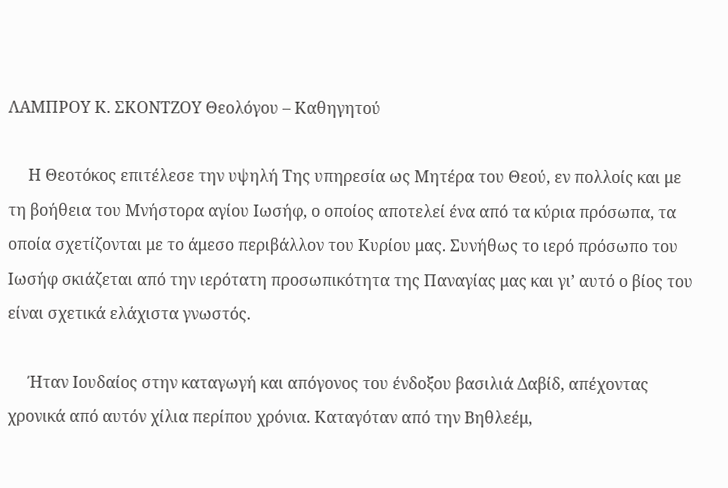ΛΑΜΠΡΟΥ Κ. ΣΚΟΝΤΖΟΥ Θεολόγου – Καθηγητού

     Η Θεοτόκος επιτέλεσε την υψηλή Της υπηρεσία ως Μητέρα του Θεού, εν πολλοίς και με τη βοήθεια του Μνήστορα αγίου Ιωσήφ, ο οποίος αποτελεί ένα από τα κύρια πρόσωπα, τα οποία σχετίζονται με το άμεσο περιβάλλον του Κυρίου μας. Συνήθως το ιερό πρόσωπο του Ιωσήφ σκιάζεται από την ιερότατη προσωπικότητα της Παναγίας μας και γι’ αυτό ο βίος του είναι σχετικά ελάχιστα γνωστός.

     Ήταν Ιουδαίος στην καταγωγή και απόγονος του ένδοξου βασιλιά Δαβίδ, απέχοντας χρονικά από αυτόν χίλια περίπου χρόνια. Καταγόταν από την Βηθλεέμ,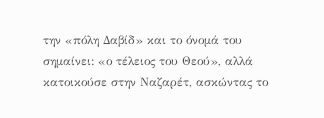την «πόλη Δαβίδ» και το όνομά του σημαίνει: «ο τέλειος του Θεού», αλλά κατοικούσε στην Ναζαρέτ, ασκώντας το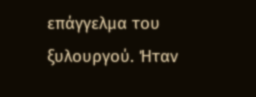επάγγελμα του ξυλουργού. Ήταν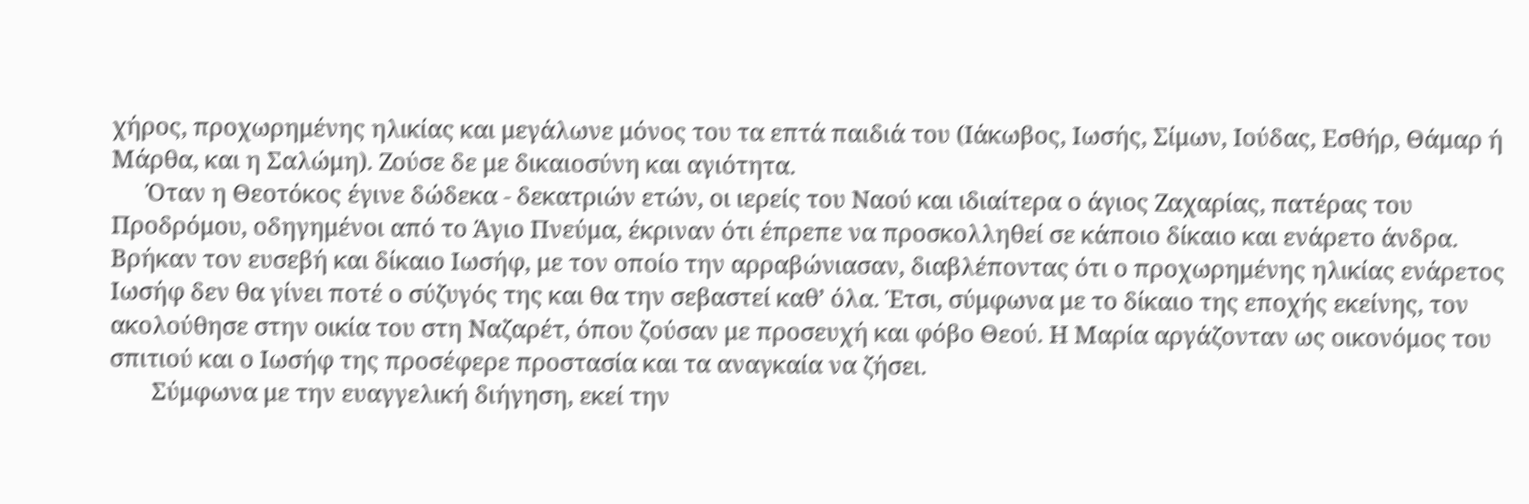χήρος, προχωρημένης ηλικίας και μεγάλωνε μόνος του τα επτά παιδιά του (Ιάκωβος, Ιωσής, Σίμων, Ιούδας, Εσθήρ, Θάμαρ ή Μάρθα, και η Σαλώμη). Ζούσε δε με δικαιοσύνη και αγιότητα.
      Όταν η Θεοτόκος έγινε δώδεκα - δεκατριών ετών, οι ιερείς του Ναού και ιδιαίτερα ο άγιος Ζαχαρίας, πατέρας του Προδρόμου, οδηγημένοι από το Άγιο Πνεύμα, έκριναν ότι έπρεπε να προσκολληθεί σε κάποιο δίκαιο και ενάρετο άνδρα. Βρήκαν τον ευσεβή και δίκαιο Ιωσήφ, με τον οποίο την αρραβώνιασαν, διαβλέποντας ότι ο προχωρημένης ηλικίας ενάρετος Ιωσήφ δεν θα γίνει ποτέ ο σύζυγός της και θα την σεβαστεί καθ’ όλα. Έτσι, σύμφωνα με το δίκαιο της εποχής εκείνης, τον ακολούθησε στην οικία του στη Ναζαρέτ, όπου ζούσαν με προσευχή και φόβο Θεού. Η Μαρία αργάζονταν ως οικονόμος του σπιτιού και ο Ιωσήφ της προσέφερε προστασία και τα αναγκαία να ζήσει.
       Σύμφωνα με την ευαγγελική διήγηση, εκεί την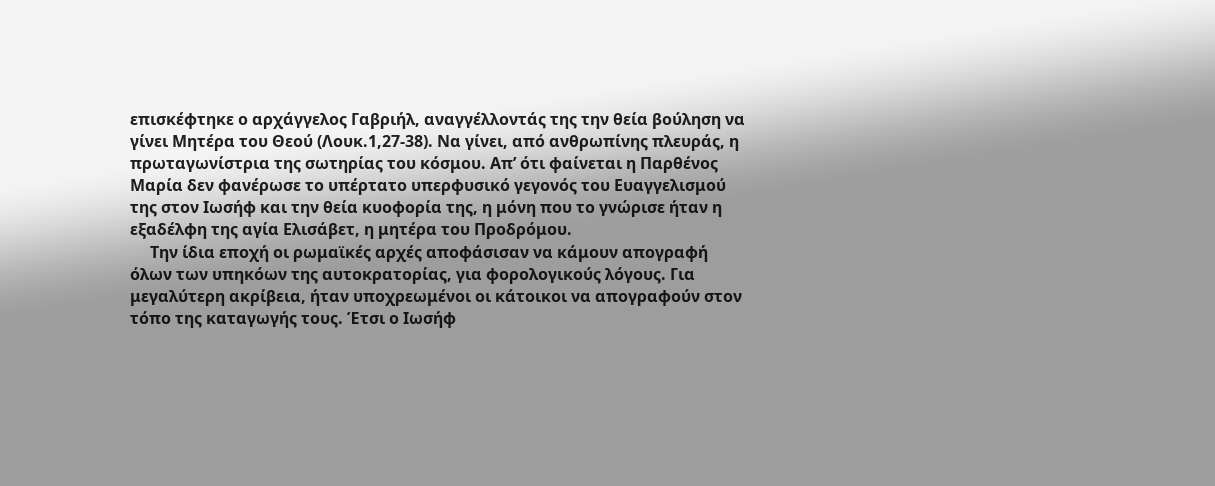επισκέφτηκε ο αρχάγγελος Γαβριήλ, αναγγέλλοντάς της την θεία βούληση να γίνει Μητέρα του Θεού (Λουκ.1,27-38). Να γίνει, από ανθρωπίνης πλευράς, η πρωταγωνίστρια της σωτηρίας του κόσμου. Απ’ ότι φαίνεται η Παρθένος Μαρία δεν φανέρωσε το υπέρτατο υπερφυσικό γεγονός του Ευαγγελισμού της στον Ιωσήφ και την θεία κυοφορία της, η μόνη που το γνώρισε ήταν η εξαδέλφη της αγία Ελισάβετ, η μητέρα του Προδρόμου.
     Την ίδια εποχή οι ρωμαϊκές αρχές αποφάσισαν να κάμουν απογραφή όλων των υπηκόων της αυτοκρατορίας, για φορολογικούς λόγους. Για μεγαλύτερη ακρίβεια, ήταν υποχρεωμένοι οι κάτοικοι να απογραφούν στον τόπο της καταγωγής τους. Έτσι ο Ιωσήφ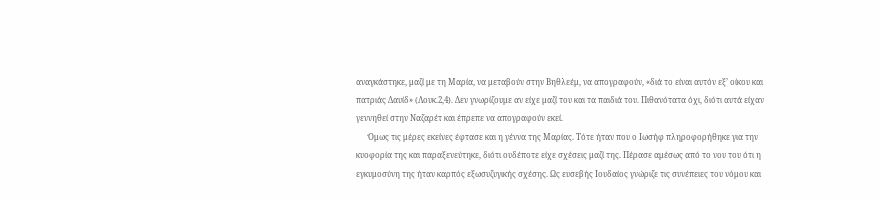αναγκάστηκε, μαζί με τη Μαρία, να μεταβούν στην Βηθλεέμ, να απογραφούν, «διά το είναι αυτόν εξ’ οίκου και πατριάς Δαυίδ» (Λουκ.2,4). Δεν γνωρίζουμε αν είχε μαζί του και τα παιδιά του. Πιθανότατα όχι, διότι αυτά είχαν γεννηθεί στην Ναζαρέτ και έπρεπε να απογραφούν εκεί.
      Όμως τις μέρες εκείνες έφτασε και η γέννα της Μαρίας. Τότε ήταν που ο Ιωσήφ πληροφορήθηκε για την κυοφορία της και παραξενεύτηκε, διότι ουδέποτε είχε σχέσεις μαζί της. Πέρασε αμέσως από το νου του ότι η εγκυμοσύνη της ήταν καρπός εξωσυζυγικής σχέσης. Ως ευσεβής Ιουδαίος γνώριζε τις συνέπειες του νόμου και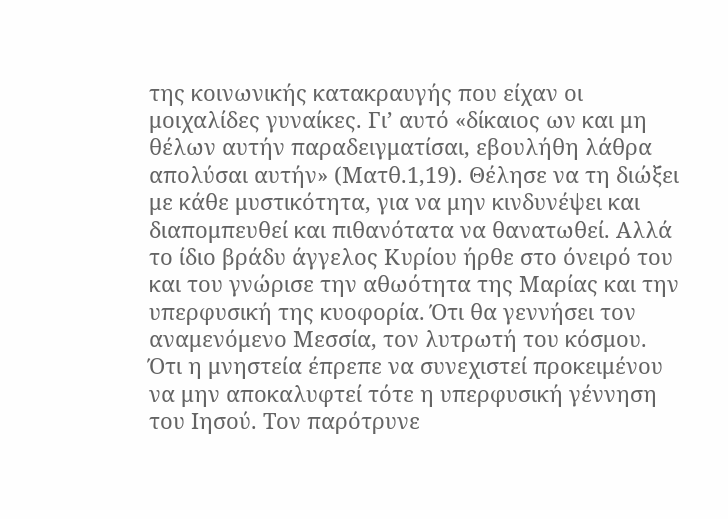της κοινωνικής κατακραυγής που είχαν οι μοιχαλίδες γυναίκες. Γι’ αυτό «δίκαιος ων και μη θέλων αυτήν παραδειγματίσαι, εβουλήθη λάθρα απολύσαι αυτήν» (Ματθ.1,19). Θέλησε να τη διώξει με κάθε μυστικότητα, για να μην κινδυνέψει και διαπομπευθεί και πιθανότατα να θανατωθεί. Αλλά το ίδιο βράδυ άγγελος Κυρίου ήρθε στο όνειρό του και του γνώρισε την αθωότητα της Μαρίας και την υπερφυσική της κυοφορία. Ότι θα γεννήσει τον αναμενόμενο Μεσσία, τον λυτρωτή του κόσμου. Ότι η μνηστεία έπρεπε να συνεχιστεί προκειμένου να μην αποκαλυφτεί τότε η υπερφυσική γέννηση του Ιησού. Τον παρότρυνε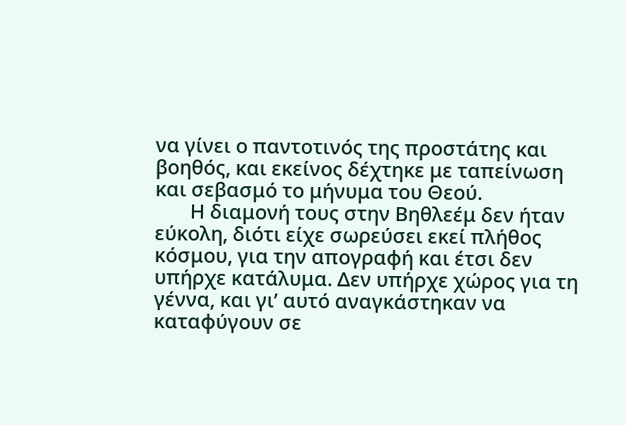να γίνει ο παντοτινός της προστάτης και βοηθός, και εκείνος δέχτηκε με ταπείνωση και σεβασμό το μήνυμα του Θεού.
       Η διαμονή τους στην Βηθλεέμ δεν ήταν εύκολη, διότι είχε σωρεύσει εκεί πλήθος κόσμου, για την απογραφή και έτσι δεν υπήρχε κατάλυμα. Δεν υπήρχε χώρος για τη γέννα, και γι’ αυτό αναγκάστηκαν να καταφύγουν σε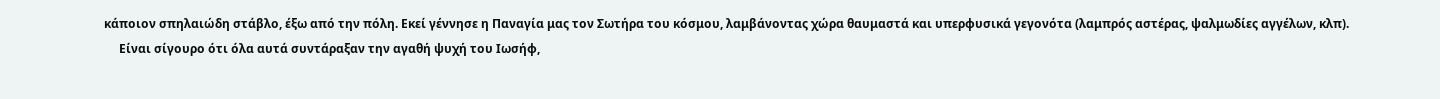κάποιον σπηλαιώδη στάβλο, έξω από την πόλη. Εκεί γέννησε η Παναγία μας τον Σωτήρα του κόσμου, λαμβάνοντας χώρα θαυμαστά και υπερφυσικά γεγονότα (λαμπρός αστέρας, ψαλμωδίες αγγέλων, κλπ).
     Είναι σίγουρο ότι όλα αυτά συντάραξαν την αγαθή ψυχή του Ιωσήφ,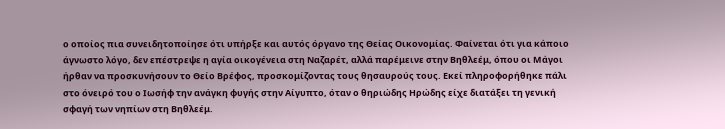ο οποίος πια συνειδητοποίησε ότι υπήρξε και αυτός όργανο της Θείας Οικονομίας. Φαίνεται ότι για κάποιο άγνωστο λόγο, δεν επέστρεψε η αγία οικογένεια στη Ναζαρέτ, αλλά παρέμεινε στην Βηθλεέμ, όπου οι Μάγοι ήρθαν να προσκυνήσουν το Θείο Βρέφος, προσκομίζοντας τους θησαυρούς τους. Εκεί πληροφορήθηκε πάλι στο όνειρό του ο Ιωσήφ την ανάγκη φυγής στην Αίγυπτο, όταν ο θηριώδης Ηρώδης είχε διατάξει τη γενική σφαγή των νηπίων στη Βηθλεέμ.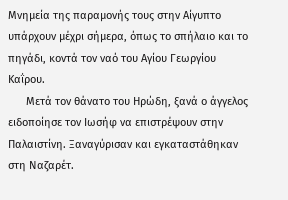Μνημεία της παραμονής τους στην Αίγυπτο υπάρχουν μέχρι σήμερα, όπως το σπήλαιο και το πηγάδι, κοντά τον ναό του Αγίου Γεωργίου Καΐρου.
      Μετά τον θάνατο του Ηρώδη, ξανά ο άγγελος ειδοποίησε τον Ιωσήφ να επιστρέψουν στην Παλαιστίνη. Ξαναγύρισαν και εγκαταστάθηκαν στη Ναζαρέτ.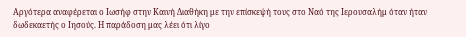Αργότερα αναφέρεται ο Ιωσήφ στην Καινή Διαθήκη με την επίσκεψή τους στο Ναό της Ιερουσαλήμ όταν ήταν δωδεκαετής ο Ιησούς. Η παράδοση μας λέει ότι λίγο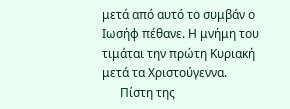μετά από αυτό το συμβάν ο Ιωσήφ πέθανε. Η μνήμη του τιμάται την πρώτη Κυριακή μετά τα Χριστούγεννα.
      Πίστη της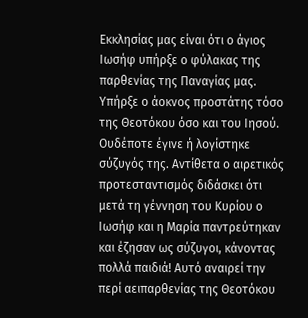Εκκλησίας μας είναι ότι ο άγιος Ιωσήφ υπήρξε ο φύλακας της παρθενίας της Παναγίας μας. Υπήρξε ο άοκνος προστάτης τόσο της Θεοτόκου όσο και του Ιησού. Ουδέποτε έγινε ή λογίστηκε σύζυγός της. Αντίθετα ο αιρετικός προτεσταντισμός διδάσκει ότι μετά τη γέννηση του Κυρίου ο Ιωσήφ και η Μαρία παντρεύτηκαν και έζησαν ως σύζυγοι, κάνοντας πολλά παιδιά! Αυτό αναιρεί την περί αειπαρθενίας της Θεοτόκου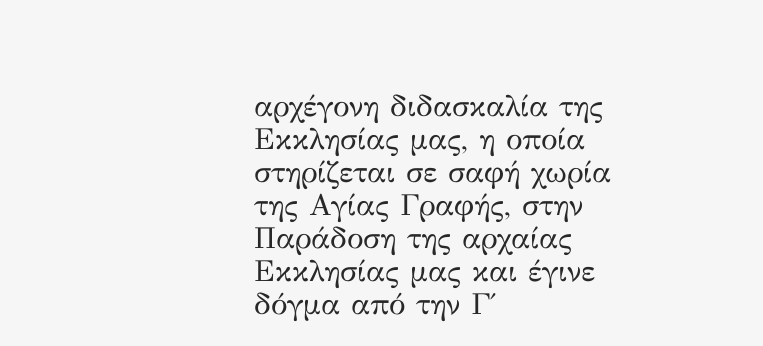αρχέγονη διδασκαλία της Εκκλησίας μας, η οποία στηρίζεται σε σαφή χωρία της Αγίας Γραφής, στην Παράδοση της αρχαίας Εκκλησίας μας και έγινε δόγμα από την Γ΄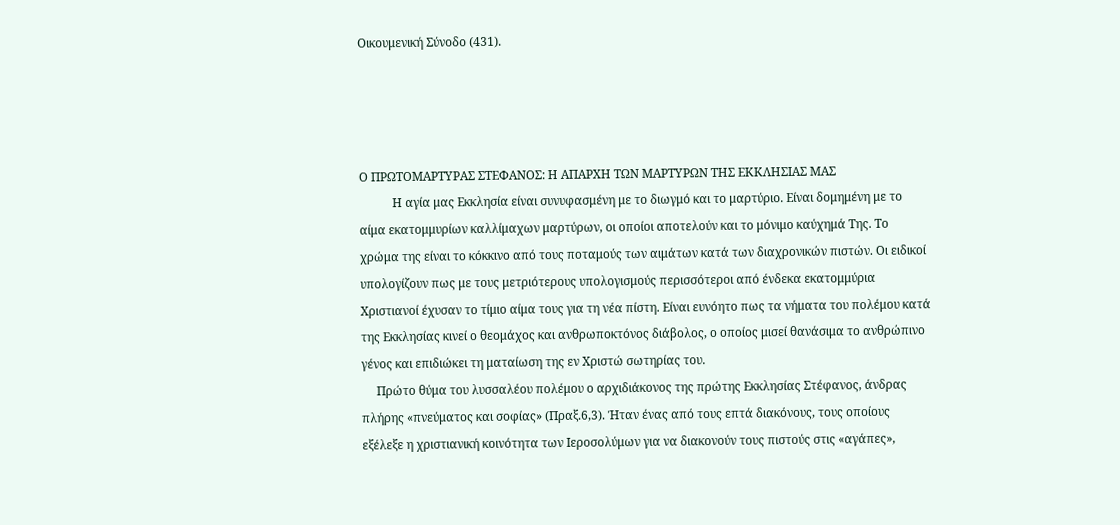Οικουμενική Σύνοδο (431).




Ο ΠΡΩΤΟΜΑΡΤΥΡΑΣ ΣΤΕΦΑΝΟΣ: Η ΑΠΑΡΧΗ ΤΩΝ ΜΑΡΤΥΡΩΝ ΤΗΣ ΕΚΚΛΗΣΙΑΣ ΜΑΣ
           Η αγία μας Εκκλησία είναι συνυφασμένη με το διωγμό και το μαρτύριο. Είναι δομημένη με το αίμα εκατομμυρίων καλλίμαχων μαρτύρων, οι οποίοι αποτελούν και το μόνιμο καύχημά Της. Το χρώμα της είναι το κόκκινο από τους ποταμούς των αιμάτων κατά των διαχρονικών πιστών. Οι ειδικοί υπολογίζουν πως με τους μετριότερους υπολογισμούς περισσότεροι από ένδεκα εκατομμύρια Χριστιανοί έχυσαν το τίμιο αίμα τους για τη νέα πίστη. Είναι ευνόητο πως τα νήματα του πολέμου κατά της Εκκλησίας κινεί ο θεομάχος και ανθρωποκτόνος διάβολος, ο οποίος μισεί θανάσιμα το ανθρώπινο γένος και επιδιώκει τη ματαίωση της εν Χριστώ σωτηρίας του.
     Πρώτο θύμα του λυσσαλέου πολέμου ο αρχιδιάκονος της πρώτης Εκκλησίας Στέφανος, άνδρας πλήρης «πνεύματος και σοφίας» (Πραξ.6,3). Ήταν ένας από τους επτά διακόνους, τους οποίους εξέλεξε η χριστιανική κοινότητα των Ιεροσολύμων για να διακονούν τους πιστούς στις «αγάπες»,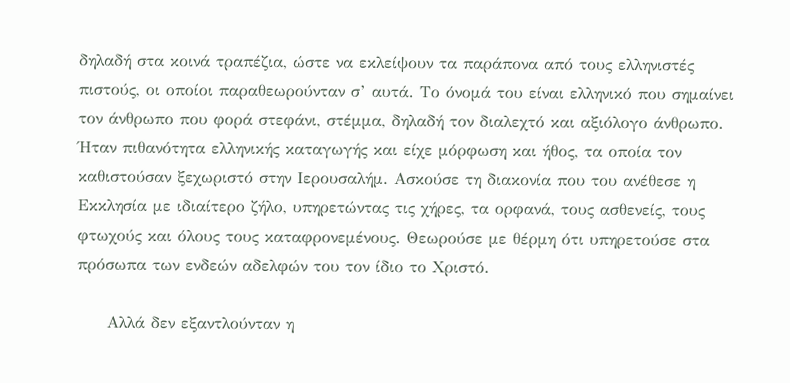δηλαδή στα κοινά τραπέζια, ώστε να εκλείψουν τα παράπονα από τους ελληνιστές πιστούς, οι οποίοι παραθεωρούνταν σ’ αυτά. Το όνομά του είναι ελληνικό που σημαίνει τον άνθρωπο που φορά στεφάνι, στέμμα, δηλαδή τον διαλεχτό και αξιόλογο άνθρωπο. Ήταν πιθανότητα ελληνικής καταγωγής και είχε μόρφωση και ήθος, τα οποία τον καθιστούσαν ξεχωριστό στην Ιερουσαλήμ. Ασκούσε τη διακονία που του ανέθεσε η Εκκλησία με ιδιαίτερο ζήλο, υπηρετώντας τις χήρες, τα ορφανά, τους ασθενείς, τους φτωχούς και όλους τους καταφρονεμένους. Θεωρούσε με θέρμη ότι υπηρετούσε στα πρόσωπα των ενδεών αδελφών του τον ίδιο το Χριστό.

     Αλλά δεν εξαντλούνταν η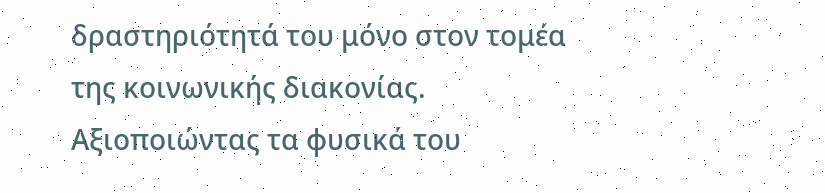δραστηριότητά του μόνο στον τομέα της κοινωνικής διακονίας. Αξιοποιώντας τα φυσικά του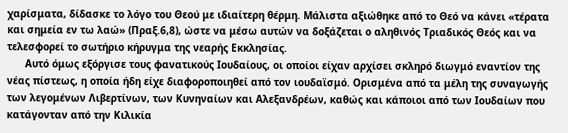χαρίσματα, δίδασκε το λόγο του Θεού με ιδιαίτερη θέρμη. Μάλιστα αξιώθηκε από το Θεό να κάνει «τέρατα και σημεία εν τω λαώ» (Πραξ.6,8), ώστε να μέσω αυτών να δοξάζεται ο αληθινός Τριαδικός Θεός και να τελεσφορεί το σωτήριο κήρυγμα της νεαρής Εκκλησίας.
      Αυτό όμως εξόργισε τους φανατικούς Ιουδαίους, οι οποίοι είχαν αρχίσει σκληρό διωγμό εναντίον της νέας πίστεως, η οποία ήδη είχε διαφοροποιηθεί από τον ιουδαϊσμό. Ορισμένα από τα μέλη της συναγωγής των λεγομένων Λιβερτίνων, των Κυνηναίων και Αλεξανδρέων, καθώς και κάποιοι από των Ιουδαίων που κατάγονταν από την Κιλικία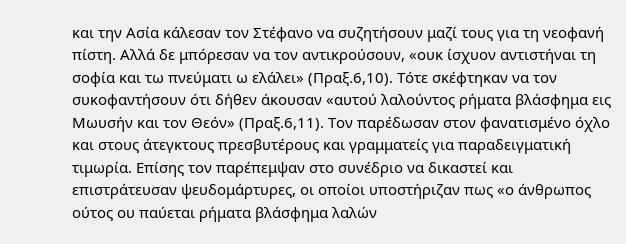και την Ασία κάλεσαν τον Στέφανο να συζητήσουν μαζί τους για τη νεοφανή πίστη. Αλλά δε μπόρεσαν να τον αντικρούσουν, «ουκ ίσχυον αντιστήναι τη σοφία και τω πνεύματι ω ελάλει» (Πραξ.6,10). Τότε σκέφτηκαν να τον συκοφαντήσουν ότι δήθεν άκουσαν «αυτού λαλούντος ρήματα βλάσφημα εις Μωυσήν και τον Θεόν» (Πραξ.6,11). Τον παρέδωσαν στον φανατισμένο όχλο και στους άτεγκτους πρεσβυτέρους και γραμματείς για παραδειγματική τιμωρία. Επίσης τον παρέπεμψαν στο συνέδριο να δικαστεί και επιστράτευσαν ψευδομάρτυρες, οι οποίοι υποστήριζαν πως «ο άνθρωπος ούτος ου παύεται ρήματα βλάσφημα λαλών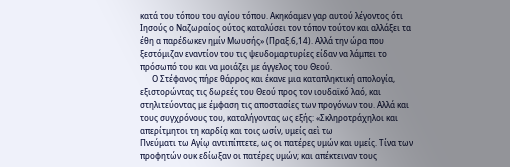κατά του τόπου του αγίου τόπου. Ακηκόαμεν γαρ αυτού λέγοντος ότι Ιησούς ο Ναζωραίος ούτος καταλύσει τον τόπον τούτον και αλλάξει τα έθη α παρέδωκεν ημίν Μωυσής» (Πραξ.6,14). Αλλά την ώρα που ξεστόμιζαν εναντίον του τις ψευδομαρτυρίες είδαν να λάμπει το πρόσωπό του και να μοιάζει με άγγελος του Θεού.
      Ο Στέφανος πήρε θάρρος και έκανε μια καταπληκτική απολογία, εξιστορώντας τις δωρεές του Θεού προς τον ιουδαϊκό λαό, και στηλιτεύοντας με έμφαση τις αποστασίες των προγόνων του. Αλλά και τους συγχρόνους του, καταλήγοντας ως εξής: «Σκληροτράχηλοι και απερίτμητοι τη καρδίᾳ και τοις ωσίν, υμείς αεὶ τω
Πνεύματι τω Αγίῳ αντιπίπτετε, ως οι πατέρες υμών και υμείς. Τίνα των προφητών ουκ εδίωξαν οι πατέρες υμών; και απέκτειναν τους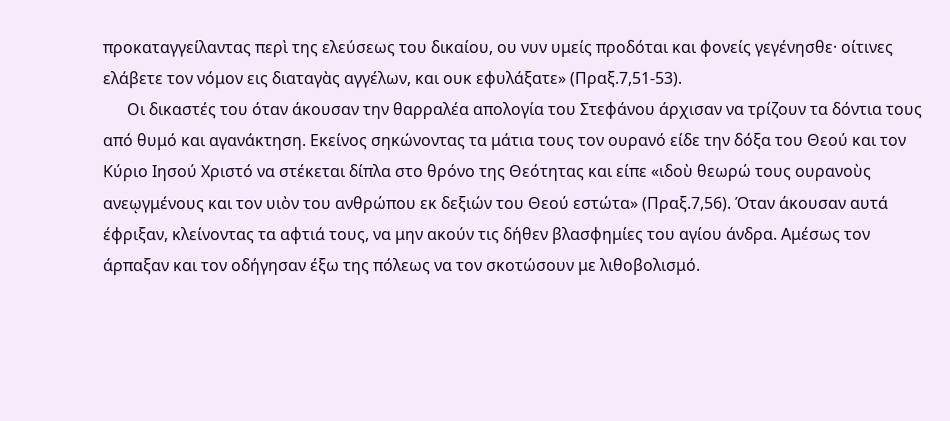προκαταγγείλαντας περὶ της ελεύσεως του δικαίου, ου νυν υμείς προδόται και φονείς γεγένησθε· οίτινες ελάβετε τον νόμον εις διαταγὰς αγγέλων, και ουκ εφυλάξατε» (Πραξ.7,51-53).
      Οι δικαστές του όταν άκουσαν την θαρραλέα απολογία του Στεφάνου άρχισαν να τρίζουν τα δόντια τους από θυμό και αγανάκτηση. Εκείνος σηκώνοντας τα μάτια τους τον ουρανό είδε την δόξα του Θεού και τον Κύριο Ιησού Χριστό να στέκεται δίπλα στο θρόνο της Θεότητας και είπε «ιδοὺ θεωρώ τους ουρανοὺς ανεῳγμένους και τον υιὸν του ανθρώπου εκ δεξιών του Θεού εστώτα» (Πραξ.7,56). Όταν άκουσαν αυτά έφριξαν, κλείνοντας τα αφτιά τους, να μην ακούν τις δήθεν βλασφημίες του αγίου άνδρα. Αμέσως τον άρπαξαν και τον οδήγησαν έξω της πόλεως να τον σκοτώσουν με λιθοβολισμό.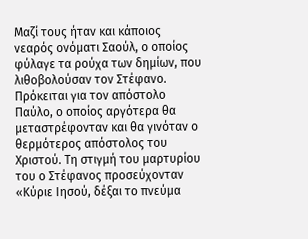Μαζί τους ήταν και κάποιος νεαρός ονόματι Σαούλ, ο οποίος φύλαγε τα ρούχα των δημίων, που λιθοβολούσαν τον Στέφανο. Πρόκειται για τον απόστολο Παύλο, ο οποίος αργότερα θα μεταστρέφονταν και θα γινόταν ο θερμότερος απόστολος του Χριστού. Τη στιγμή του μαρτυρίου του ο Στέφανος προσεύχονταν «Κύριε Ιησού, δέξαι το πνεύμα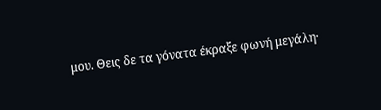μου. Θεις δε τα γόνατα έκραξε φωνή μεγάλη·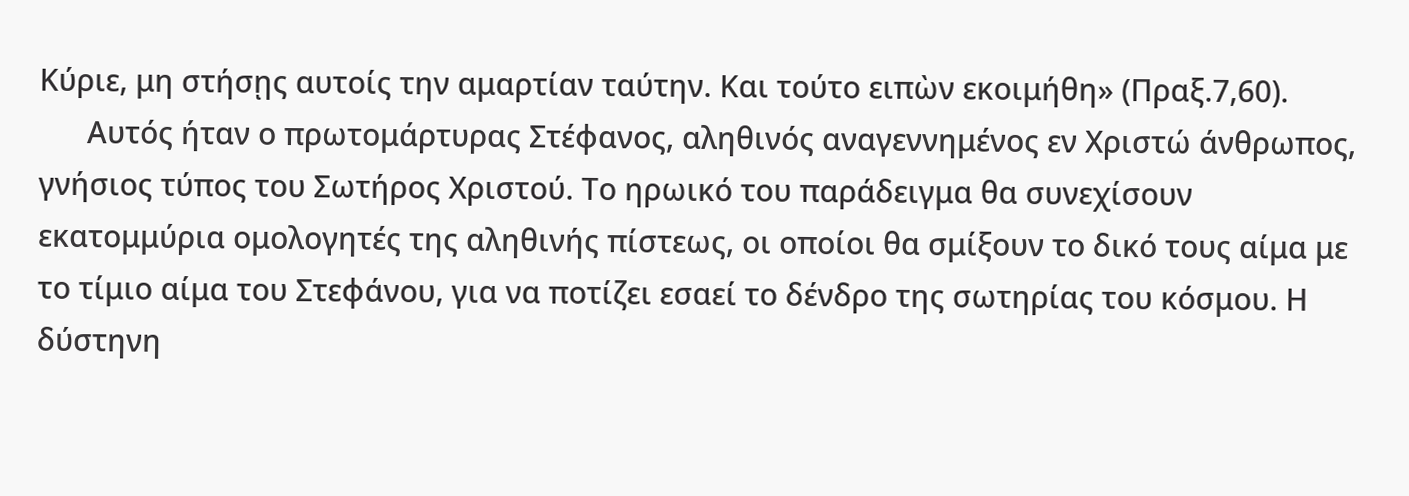Κύριε, μη στήσῃς αυτοίς την αμαρτίαν ταύτην. Και τούτο ειπὼν εκοιμήθη» (Πραξ.7,60).
      Αυτός ήταν ο πρωτομάρτυρας Στέφανος, αληθινός αναγεννημένος εν Χριστώ άνθρωπος, γνήσιος τύπος του Σωτήρος Χριστού. Το ηρωικό του παράδειγμα θα συνεχίσουν εκατομμύρια ομολογητές της αληθινής πίστεως, οι οποίοι θα σμίξουν το δικό τους αίμα με το τίμιο αίμα του Στεφάνου, για να ποτίζει εσαεί το δένδρο της σωτηρίας του κόσμου. Η δύστηνη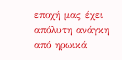εποχή μας έχει απόλυτη ανάγκη από ηρωικά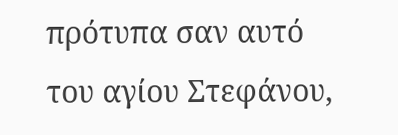πρότυπα σαν αυτό του αγίου Στεφάνου,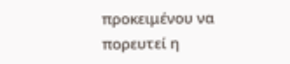προκειμένου να πορευτεί η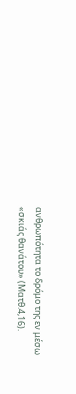ανθρωπότητα το δρόμο της εν μέσω «σκιάς θανάτου» (Ματθ.4,16).